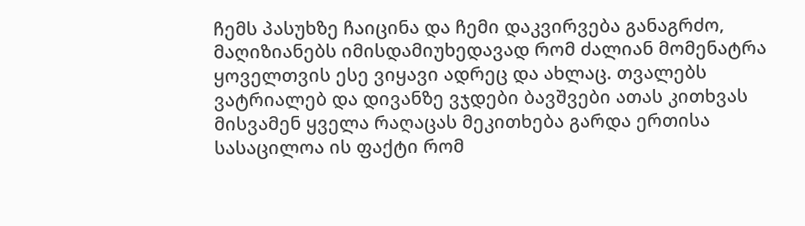ჩემს პასუხზე ჩაიცინა და ჩემი დაკვირვება განაგრძო, მაღიზიანებს იმისდამიუხედავად რომ ძალიან მომენატრა ყოველთვის ესე ვიყავი ადრეც და ახლაც. თვალებს ვატრიალებ და დივანზე ვჯდები ბავშვები ათას კითხვას მისვამენ ყველა რაღაცას მეკითხება გარდა ერთისა სასაცილოა ის ფაქტი რომ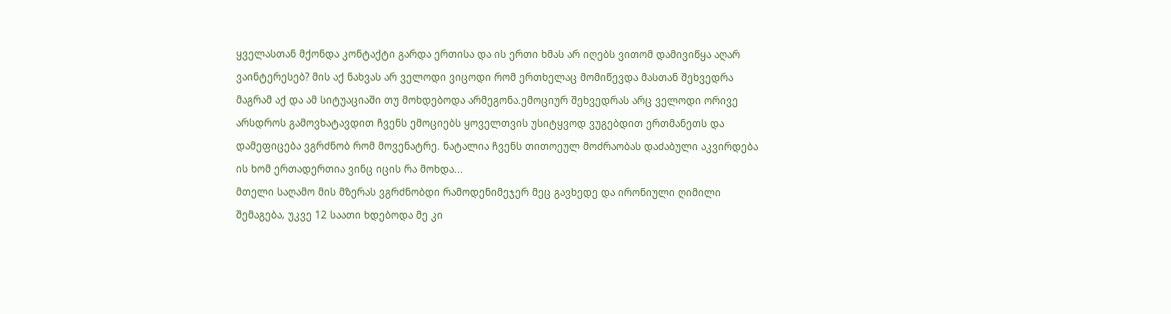ყველასთან მქონდა კონტაქტი გარდა ერთისა და ის ერთი ხმას არ იღებს ვითომ დამივიწყა აღარ ვაინტერესებ? მის აქ ნახვას არ ველოდი ვიცოდი რომ ერთხელაც მომიწევდა მასთან შეხვედრა მაგრამ აქ და ამ სიტუაციაში თუ მოხდებოდა არმეგონა.ემოციურ შეხვედრას არც ველოდი ორივე არსდროს გამოვხატავდით ჩვენს ემოციებს ყოველთვის უსიტყვოდ ვუგებდით ერთმანეთს და დამეფიცება ვგრძნობ რომ მოვენატრე. ნატალია ჩვენს თითოეულ მოძრაობას დაძაბული აკვირდება ის ხომ ერთადერთია ვინც იცის რა მოხდა...
მთელი საღამო მის მზერას ვგრძნობდი რამოდენიმეჯერ მეც გავხედე და ირონიული ღიმილი შემაგება, უკვე 12 საათი ხდებოდა მე კი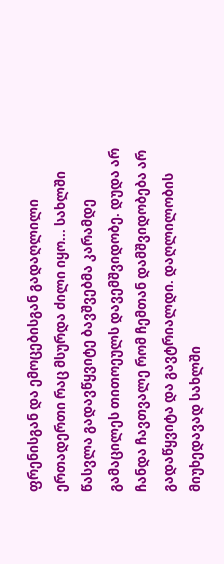ფრენისგან და ემოცებისგან გადაღლილი ერთადერთი რაც მსურდა ძილი იყო... სახლში წასვლა გადავწყვიტე ბავშვებმა კარამდე გამაცილეს თითოეულს დავემშვიდობე. დუდა არ ჩანდა ჩავთვალე რომ ჩემთან დამშვიდობება არ გადაწყვიტა და გავტრიალდი. დაღლილობის მიუხედავად სახლში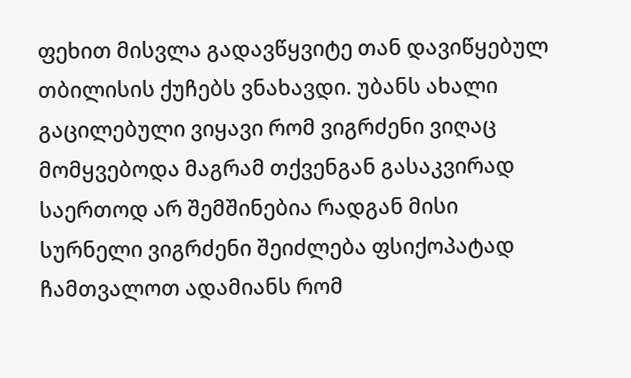ფეხით მისვლა გადავწყვიტე თან დავიწყებულ თბილისის ქუჩებს ვნახავდი. უბანს ახალი გაცილებული ვიყავი რომ ვიგრძენი ვიღაც მომყვებოდა მაგრამ თქვენგან გასაკვირად საერთოდ არ შემშინებია რადგან მისი სურნელი ვიგრძენი შეიძლება ფსიქოპატად ჩამთვალოთ ადამიანს რომ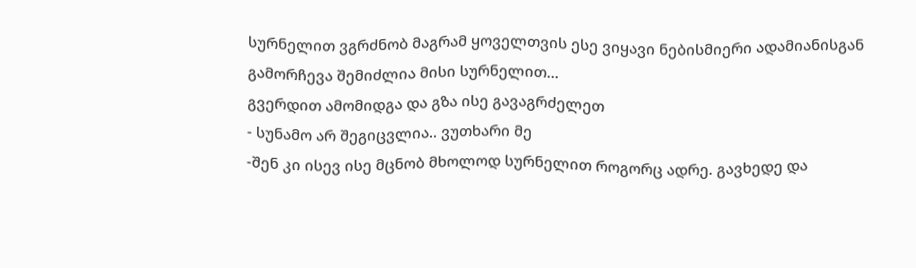სურნელით ვგრძნობ მაგრამ ყოველთვის ესე ვიყავი ნებისმიერი ადამიანისგან გამორჩევა შემიძლია მისი სურნელით...
გვერდით ამომიდგა და გზა ისე გავაგრძელეთ
- სუნამო არ შეგიცვლია.. ვუთხარი მე
-შენ კი ისევ ისე მცნობ მხოლოდ სურნელით როგორც ადრე. გავხედე და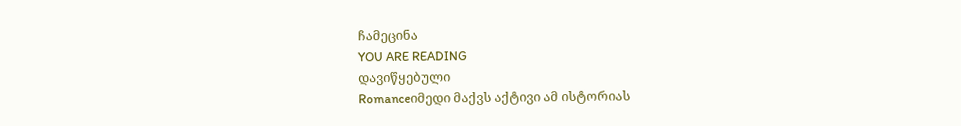ჩამეცინა
YOU ARE READING
დავიწყებული
Romanceიმედი მაქვს აქტივი ამ ისტორიას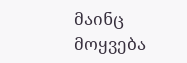მაინც მოყვება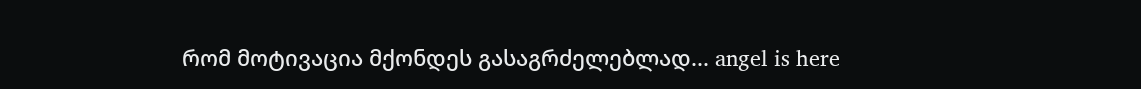რომ მოტივაცია მქონდეს გასაგრძელებლად... angel is here